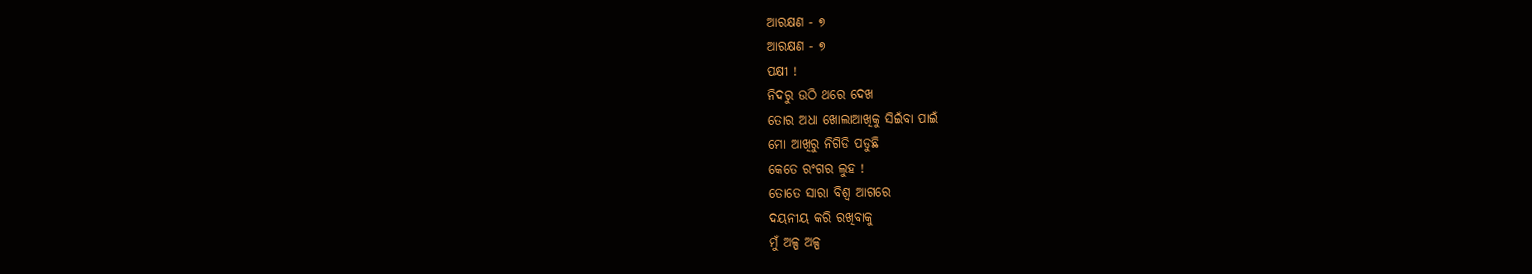ଆରକ୍ଷଣ - ୭
ଆରକ୍ଷଣ - ୭
ପକ୍ଷୀ !
ନିଦରୁ ଉଠି ଥରେ ଦେଖ
ତୋର ଅଧା ଖୋଲାଆଖିକୁ ସିଇଁବା ପାଇଁ
ମୋ ଆଖିରୁ ନିଗିଡି ପଡୁଛି
କେତେ ରଂଗର ଲୁହ !
ତୋତେ ସାରା ବିଶ୍ୱ ଆଗରେ
ଦୟନୀୟ କରି ରଖିବାକୁ
ମୁଁ ଅଳ୍ପ ଅଳ୍ପ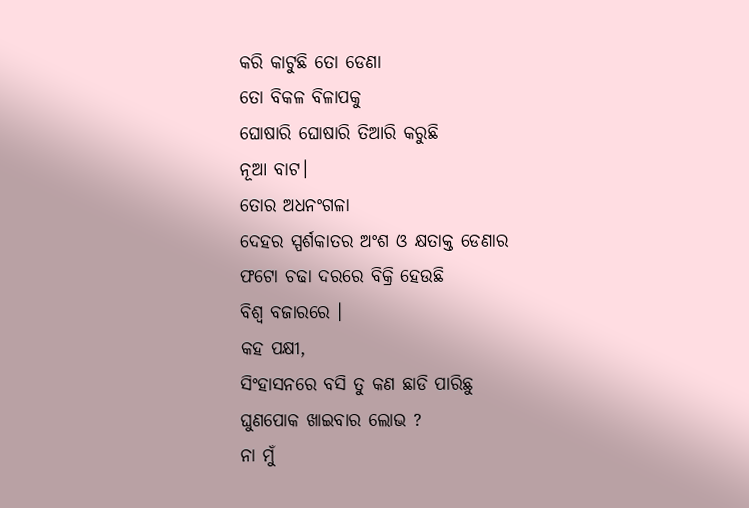କରି କାଟୁଛି ତୋ ଡେଣା
ତୋ ବିକଳ ବିଳାପକୁ
ଘୋଷାରି ଘୋଷାରି ତିଆରି କରୁଛି
ନୂଆ ବାଟ।
ତୋର ଅଧନଂଗଳା
ଦେହର ସ୍ପର୍ଶକାତର ଅଂଶ ଓ କ୍ଷତାକ୍ତ ଡେଣାର
ଫଟୋ ଚଢା ଦରରେ ବିକ୍ରି ହେଉଛି
ବିଶ୍ୱ ବଜାରରେ ।
କହ ପକ୍ଷୀ,
ସିଂହାସନରେ ବସି ତୁ କଣ ଛାଡି ପାରିଛୁ
ଘୁଣପୋକ ଖାଇବାର ଲୋଭ ?
ନା ମୁଁ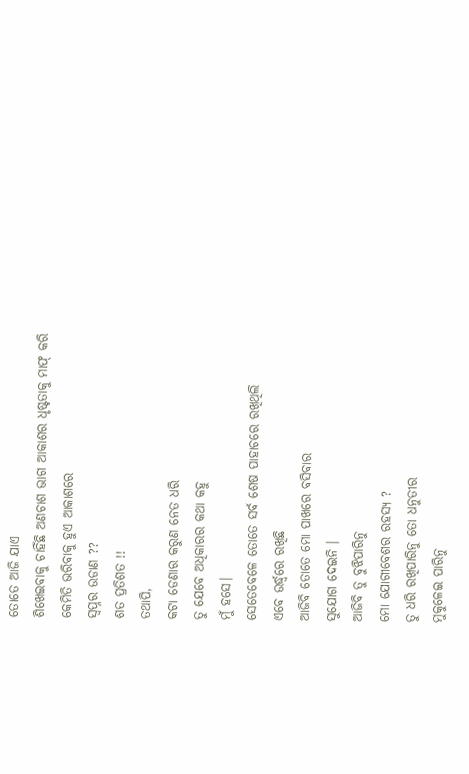ତୋତେ ଆଜି ଯାଏ
ଶିଖେଇବାକୁ ଚାହିଁଛି ଅଣଚାଶ ଭାଗ ଆକାଶର ଧୃଷ୍ଟତାକୁ ମାଫ୍ କରି
କେମିତି ଭରିବାକୁ ହୁଏ ଆକାଶରେ
ସ୍ୱପ୍ନର ଉଡାଣ ??
ଶତ ପ୍ରତିଶତ !!
ତଥାପି,
କଟା ଡେଣାର କରୁଣ ନେତ ଧରି
ତୁ ଯେବେ ଅଧିକାରର କଥା କହୁ
ମୁଁ ହସେ।
ସେତେବେଳେ ତୋତେ ସର୍ବ ଶେଷ ପାହାଚରେ ରଖିଥିଲି
ଏବେ ଉର୍ଦ୍ଧ୍ବରେ ରଖିଛି
ଆଜିବି ତୋତେ ମୋ ପାଖରେ ବସିବାର
ସୁଯୋଗ ଦେଇନି ।
ଆଜିବି ତୁ ବୁଝିପାରିନୁ
ମୋ ଯୋଗୀବେଶର ରହସ୍ୟ ?
ତୁ ଧରି ରଖିପାରିନୁ ତୋ ଧନୁତୀର
ମୁକୁଳେଇ ପାରିନୁ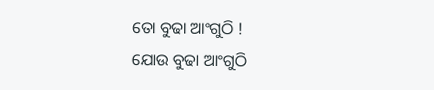ତୋ ବୁଢା ଆଂଗୁଠି !
ଯୋଉ ବୁଢା ଆଂଗୁଠି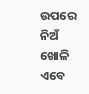ଉପରେ ନିଅଁ ଖୋଳି
ଏବେ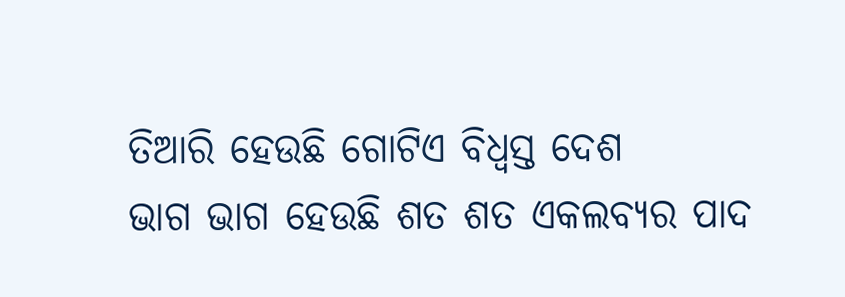ତିଆରି ହେଉଛି ଗୋଟିଏ ବିଧ୍ୱସ୍ତ ଦେଶ
ଭାଗ ଭାଗ ହେଉଛି ଶତ ଶତ ଏକଲବ୍ୟର ପାଦ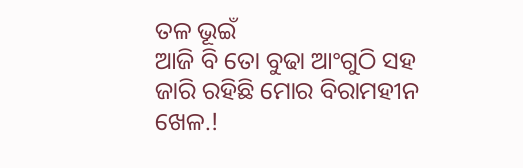ତଳ ଭୂଇଁ
ଆଜି ବି ତୋ ବୁଢା ଆଂଗୁଠି ସହ
ଜାରି ରହିଛି ମୋର ବିରାମହୀନ ଖେଳ.!